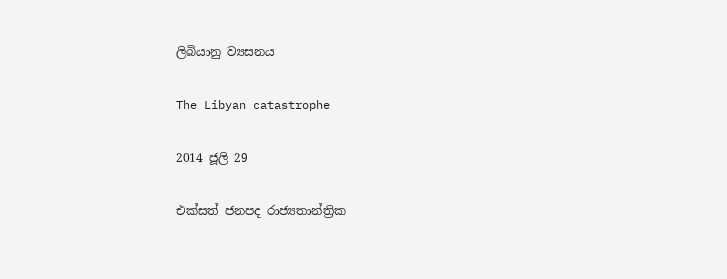ලිබියානු ව්‍යසනය

The Libyan catastrophe

2014 ජූලි 29

එක්සත් ජනපද රාජ්‍යතාන්ත්‍රික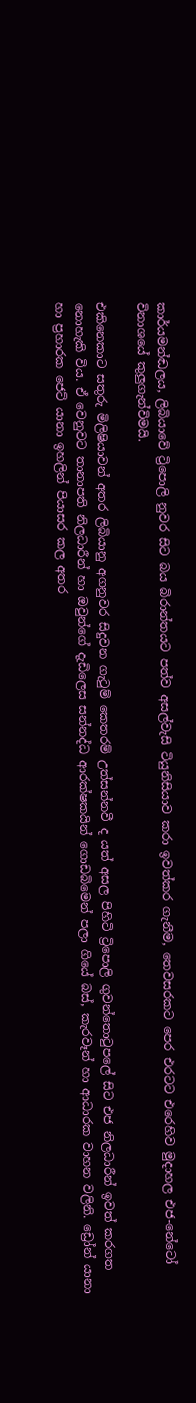කාර්යමන්ඬලය, ලිබියාවේ ට්‍රිපොලි නුවර සිට බය බිරාන්තයට පත්ව අසල්වැසි ටියුනිසියාව කරා ඉවත්කර ගැනීම, තෙවසරකට පෙර එරටට එරෙහිව මුදාහල එජ-නේටෝ විනාශයේ කුලුගැන්විමයි.

එකිනෙකාට සතුරු මිලිෂියාවන් අතර ලිබියානු අගනුවර සිදුවන ගැටුම් කෙතරම් උත්සන්නවී ද යත් අසල පිහිටි ට්‍රිපොලි ගුවන්තොටුපලේ සිට එජ නිලධාරීන් ඉවත් කරගත නොහැකි විය. ඒ වෙනුවට තානාපති නිලධාරීන් හා ඔවුන්ගේ දැඩිලෙස සන්නද්ධ ආරක්ෂකයින් ගොඩබිමෙන් පලා ගියේ බස්, කැරවෑන් හා ආධාරක වාහන වලිනි. ඩ්‍රෝන් යානා හා ප්‍රහාරක ජෙට් යානා ඉහලින් පියාසර කල අතර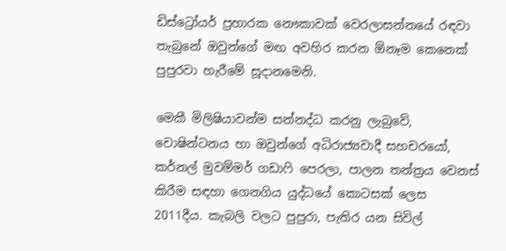ඩිස්ට්‍රෝයර් ප්‍රහාරක නෞකාවක් වෙරලාසන්නයේ රඳවා තැබුනේ ඔවුන්ගේ මඟ අවහිර කරන ඕනෑම කෙනෙක් පුපුරවා හැරීමේ සූදානමෙනි.

මෙකී මිලිෂියාවන්ම සන්නද්ධ කරනු ලැබුවේ, වොෂින්ටනය හා ඔවුන්ගේ අධිරාජ්‍යවාදී සහචරයෝ, කර්නල් මුවම්මර් ගඩාෆි පෙරලා, පාලන තන්ත්‍රය වෙනස් කිරීම සඳහා ගෙනගිය යුද්ධයේ කොටසක් ලෙස 2011දීය. කැබලි වලට පුපුරා, පැතිර යන සිවිල්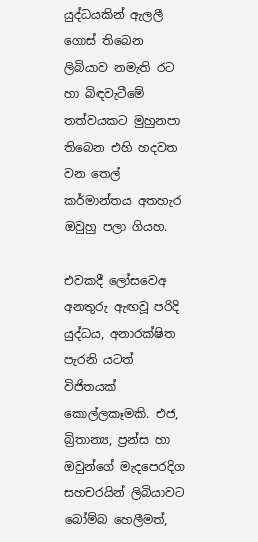යුද්ධයකින් ඇලලී ගොස් තිබෙන ලිබියාව නමැති රට හා බිඳවැටීමේ තත්වයකට මුහුනපා තිබෙන එහි හදවත වන තෙල් කර්මාන්තය අතහැර ඔවුහු පලා ගියහ.

එවකදී ලෝසවෙඅ අනතුරු ඇඟවූ පරිදි යුද්ධය, අනාරක්ෂිත පැරනි යටත් විජිතයක් කොල්ලකෑමකි. එජ, බ්‍රිතාන්‍ය, ප්‍රන්ස හා ඔවුන්ගේ මැදපෙරදිග සහචරයින් ලිබියාවට බෝම්බ හෙලීමත්,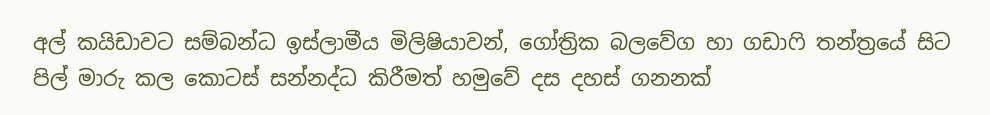අල් කයිඩාවට සම්බන්ධ ඉස්ලාමීය මිලිෂියාවන්, ගෝත්‍රික බලවේග හා ගඩාෆි තන්ත්‍රයේ සිට පිල් මාරු කල කොටස් සන්නද්ධ කිරීමත් හමුවේ දස දහස් ගනනක්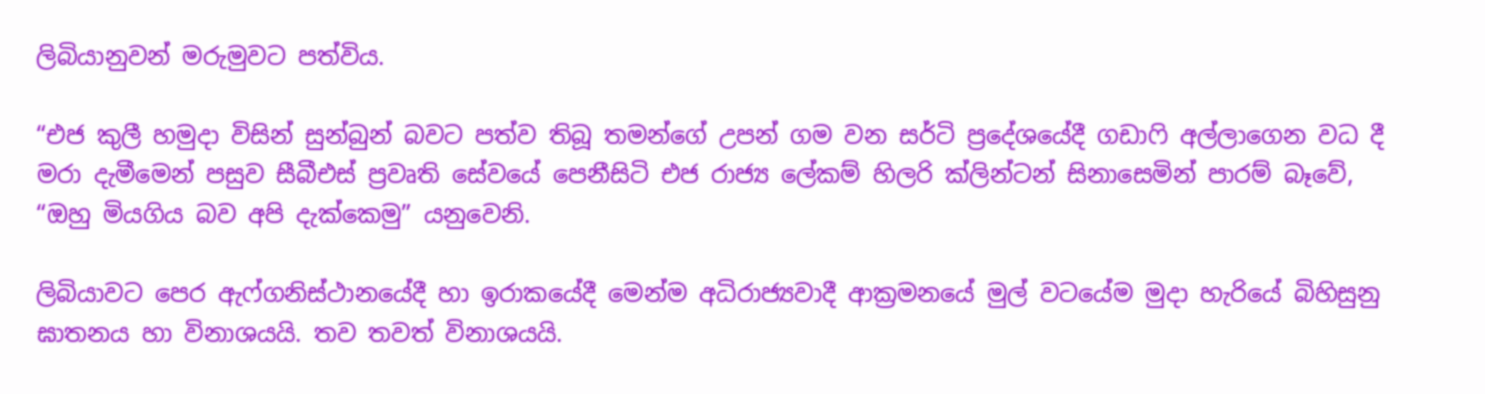ලිබියානුවන් මරුමුවට පත්විය.

“එජ කුලී හමුදා විසින් සුන්බුන් බවට පත්ව තිබූ තමන්ගේ උපන් ගම වන සර්ටි ප්‍රදේශයේදී ගඩාෆි අල්ලාගෙන වධ දී මරා දැමීමෙන් පසුව සීබීඑස් ප්‍රවෘති සේවයේ පෙනීසිටි එජ රාජ්‍ය ලේකම් හිලරි ක්ලින්ටන් සිනාසෙමින් පාරම් බෑවේ, “ඔහු මියගිය බව අපි දැක්කෙමු” යනුවෙනි.

ලිබියාවට පෙර ඇෆ්ගනිස්ථානයේදී හා ඉරාකයේදී මෙන්ම අධිරාජ්‍යවාදී ආක්‍රමනයේ මුල් වටයේම මුදා හැරියේ බිහිසුනු ඝාතනය හා විනාශයයි. තව තවත් විනාශයයි.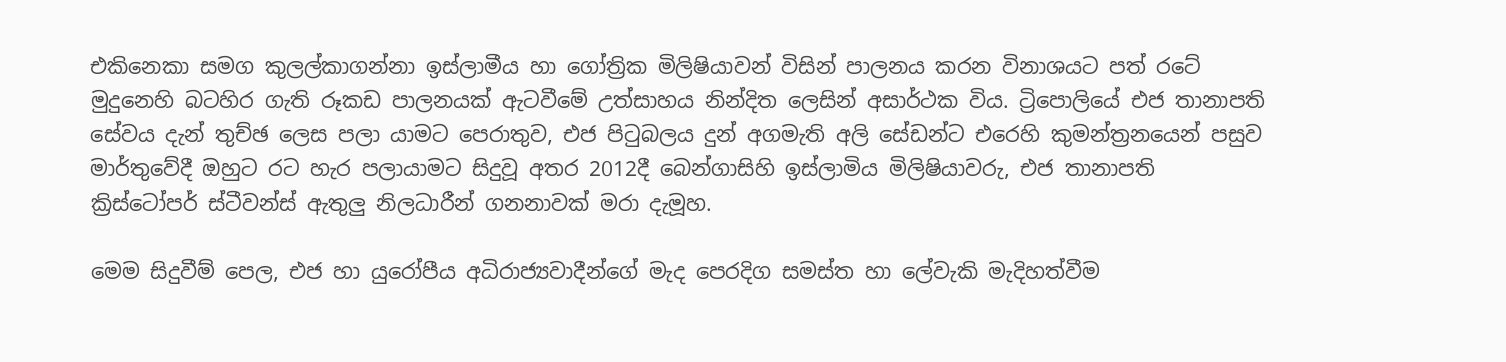එකිනෙකා සමග කුලල්කාගන්නා ඉස්ලාමීය හා ගෝත්‍රික මිලිෂියාවන් විසින් පාලනය කරන විනාශයට පත් රටේ මුදුනෙහි බටහිර ගැති රූකඩ පාලනයක් ඇටවීමේ උත්සාහය නින්දිත ලෙසින් අසාර්ථක විය. ට්‍රිපොලියේ එජ තානාපති සේවය දැන් තුච්ඡ ලෙස පලා යාමට පෙරාතුව, එජ පිටුබලය දුන් අගමැති අලි සේඩන්ට එරෙහි කුමන්ත්‍රනයෙන් පසුව මාර්තුවේදී ඔහුට රට හැර පලායාමට සිදුවූ අතර 2012දී බෙන්ගාසිහි ඉස්ලාමිය මිලිෂියාවරු, එජ තානාපති ක්‍රිස්ටෝපර් ස්ටීවන්ස් ඇතුලු නිලධාරීන් ගනනාවක් මරා දැමූහ.

මෙම සිදුවීම් පෙල, එජ හා යුරෝපීය අධිරාජ්‍යවාදීන්ගේ මැද පෙරදිග සමස්ත හා ලේවැකි මැදිහත්වීම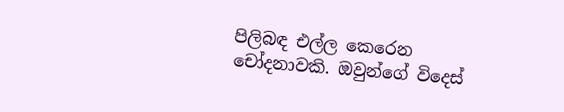පිලිබඳ එල්ල කෙරෙන චෝදනාවකි. ඔවුන්ගේ විදෙස්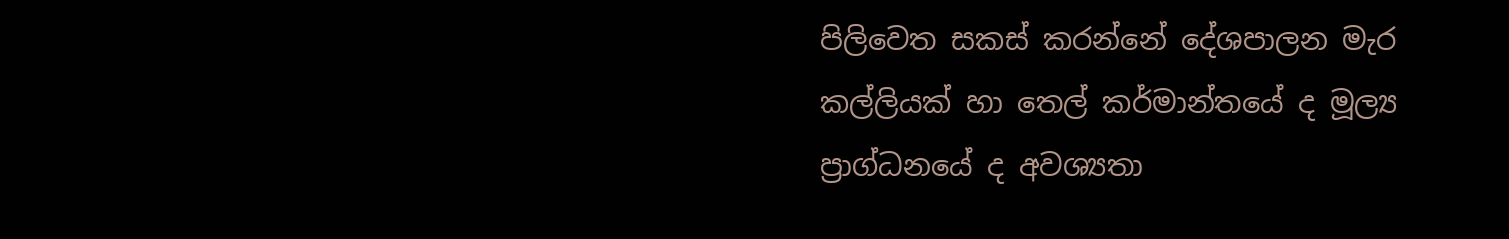පිලිවෙත සකස් කරන්නේ දේශපාලන මැර කල්ලියක් හා තෙල් කර්මාන්තයේ ද මූල්‍ය ප්‍රාග්ධනයේ ද අවශ්‍යතා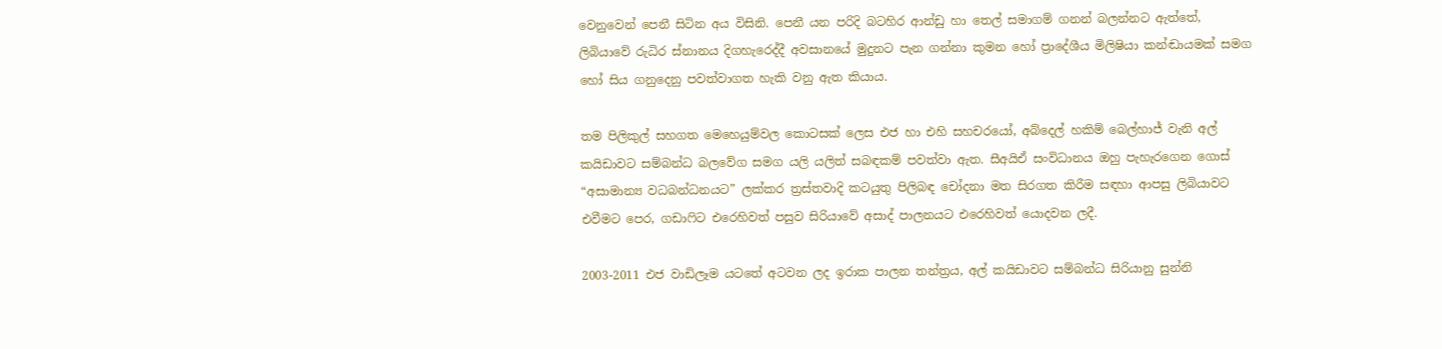වෙනුවෙන් පෙනී සිටින අය විසිනි. පෙනී යන පරිදි බටහිර ආන්ඩු හා තෙල් සමාගම් ගනන් බලන්නට ඇත්තේ, ලිබියාවේ රුධිර ස්නානය දිගහැරෙද්දී අවසානයේ මුදුනට පැන ගන්නා කුමන හෝ ප්‍රාදේශීය මිලිෂියා කන්ඬායමක් සමග හෝ සිය ගනුදෙනු පවත්වාගත හැකි වනු ඇත කියාය.

තම පිලිකුල් සහගත මෙහෙයුම්වල කොටසක් ලෙස එජ හා එහි සහචරයෝ, අබ්දෙල් හකිම් බෙල්හාජ් වැනි අල් කයිඩාවට සම්බන්ධ බලවේග සමග යලි යලිත් සබඳකම් පවත්වා ඇත. සීඅයිඒ සංවිධානය ඔහු පැහැරගෙන ගොස් “අසාමාන්‍ය වධබන්ධනයට” ලක්කර ත්‍රස්තවාදි කටයුතු පිලිබඳ චෝදනා මත සිරගත කිරීම සඳහා ආපසු ලිබියාවට එවීමට පෙර, ගඩාෆිට එරෙහිවත් පසුව සිරියාවේ අසාද් පාලනයට එරෙහිවත් යොදවන ලදී.

2003-2011 එජ වාඩිලෑම යටතේ අටවන ලද ඉරාක පාලන තන්ත්‍රය, අල් කයිඩාවට සම්බන්ධ සිරියානු සුන්නි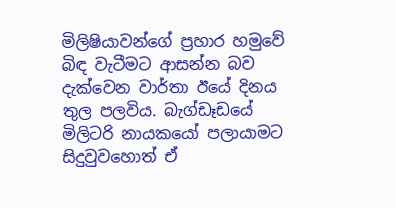මිලිෂියාවන්ගේ ප්‍රහාර හමුවේ බිඳ වැටීමට ආසන්න බව දැක්වෙන වාර්තා ඊයේ දිනය තුල පලවිය. බැග්ඩෑඩයේ මිලිටරි නායකයෝ පලායාමට සිදුවුවහොත් ඒ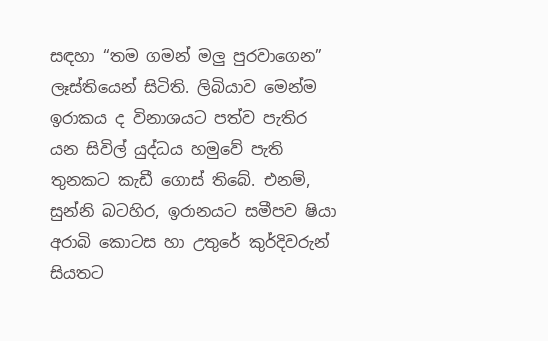සඳහා “තම ගමන් මලු පුරවාගෙන” ලෑස්තියෙන් සිටිති. ලිබියාව මෙන්ම ඉරාකය ද විනාශයට පත්ව පැතිර යන සිවිල් යුද්ධය හමුවේ පැති තුනකට කැඩී ගොස් තිබේ. එනම්, සුන්නි බටහිර, ඉරානයට සමීපව ෂියා අරාබි කොටස හා උතුරේ කුර්දිවරුන් සියතට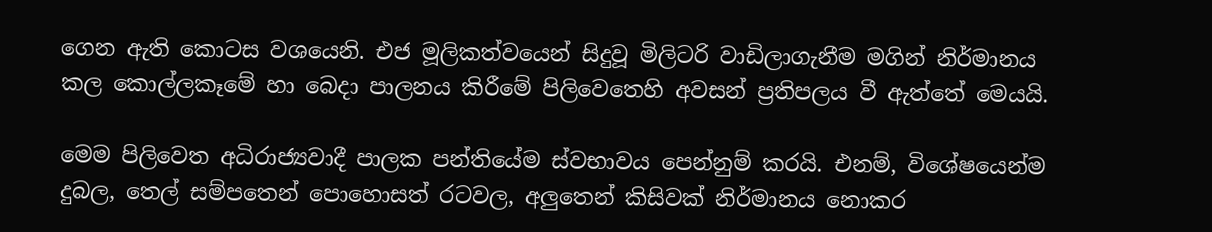ගෙන ඇති කොටස වශයෙනි. එජ මූලිකත්වයෙන් සිදුවූ මිලිටරි වාඩිලාගැනීම මගින් නිර්මානය කල කොල්ලකෑමේ හා බෙදා පාලනය කිරීමේ පිලිවෙතෙහි අවසන් ප්‍රතිපලය වී ඇත්තේ මෙයයි.

මෙම පිලිවෙත අධිරාජ්‍යවාදී පාලක පන්තියේම ස්වභාවය පෙන්නුම් කරයි. එනම්, විශේෂයෙන්ම දුබල, තෙල් සම්පතෙන් පොහොසත් රටවල, අලුතෙන් කිසිවක් නිර්මානය නොකර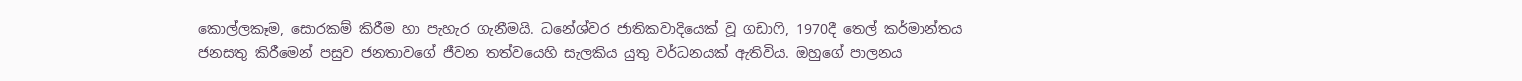කොල්ලකෑම, සොරකම් කිරීම හා පැහැර ගැනීමයි. ධනේශ්වර ජාතිකවාදියෙක් වූ ගඩාෆි, 1970දී තෙල් කර්මාන්තය ජනසතු කිරීමෙන් පසුව ජනතාවගේ ජීවන තත්වයෙහි සැලකිය යුතු වර්ධනයක් ඇතිවිය. ඔහුගේ පාලනය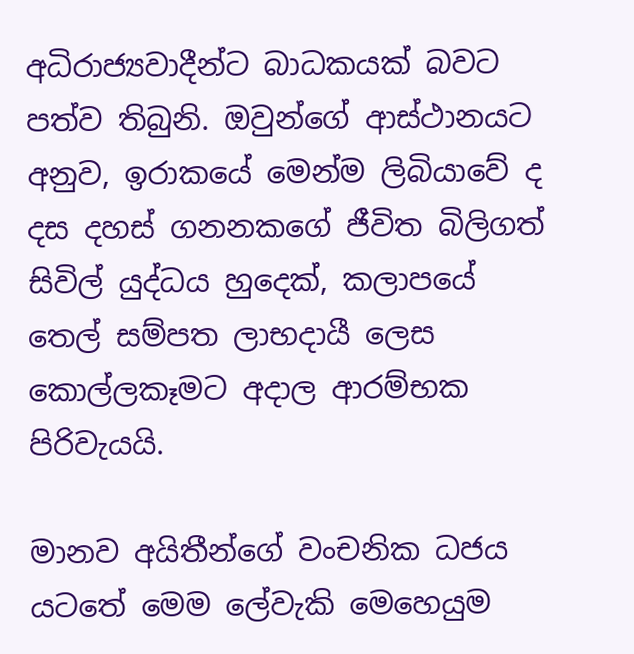අධිරාජ්‍යවාදීන්ට බාධකයක් බවට පත්ව තිබුනි. ඔවුන්ගේ ආස්ථානයට අනුව, ඉරාකයේ මෙන්ම ලිබියාවේ ද දස දහස් ගනනකගේ ජීවිත බිලිගත් සිවිල් යුද්ධය හුදෙක්, කලාපයේ තෙල් සම්පත ලාභදායී ලෙස කොල්ලකෑමට අදාල ආරම්භක පිරිවැයයි.

මානව අයිතීන්ගේ වංචනික ධජය යටතේ මෙම ලේවැකි මෙහෙයුම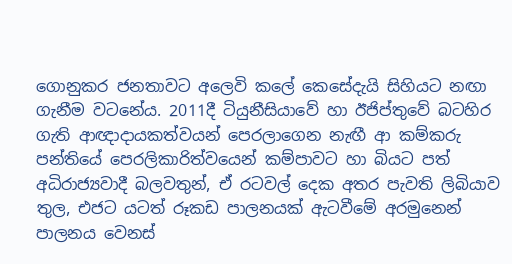ගොනුකර ජනතාවට අලෙවි කලේ කෙසේදැයි සිහියට නඟා ගැනීම වටනේය. 2011දී ටියුනීසියාවේ හා ඊජිප්තුවේ බටහිර ගැති ආඥාදායකත්වයන් පෙරලාගෙන නැඟී ආ කම්කරු පන්තියේ පෙරලිකාරිත්වයෙන් කම්පාවට හා බියට පත් අධිරාජ්‍යවාදී බලවතුන්, ඒ රටවල් දෙක අතර පැවති ලිබියාව තුල, එජට යටත් රූකඩ පාලනයක් ඇටවීමේ අරමුනෙන් පාලනය වෙනස්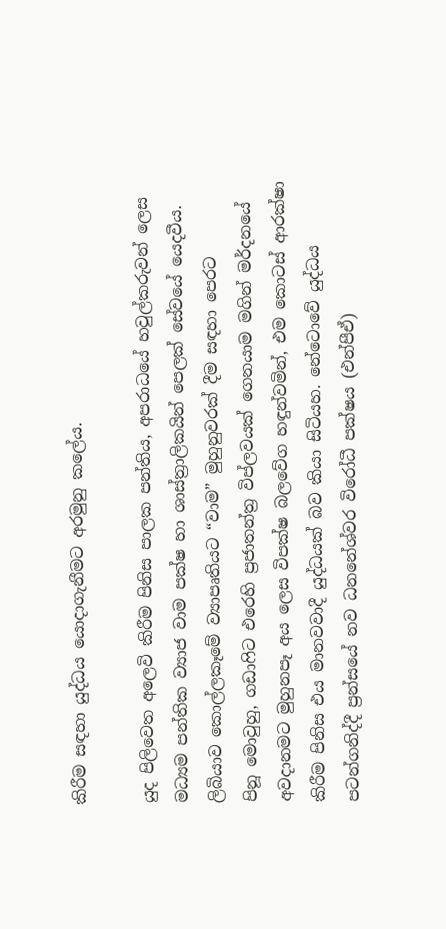කිරීම සඳහා යුද්ධය යොදාගැනීමට අරමුනු කලේය.

යුද පිලිවෙත අලෙවි කිරීම පිනිස පාලක පන්තිය, අපරාධයේ හවුල්කරුවන් ලෙස මධ්‍යම පන්තික ව්‍යාජ වාම පක්ෂ හා ශාස්ත්‍රාලිකයින් පෙලක් සේවයේ යෙදවීය. ලිබියාව ‍කොල්ලකෑ‍මේ ව්‍යාපෘතියට “වාම” මුහුනුවරක් දීම සඳහා ‍පෙරට පිනූ ‍මොවුහු, ගඩාෆිට එ‍රෙහි ප්‍රජාතන්ත්‍ර විප්ලවයක් ‍ගෙනයාම මගින් මර්දන‍යේ අවදානමට මුහුනපෑ අය ‍ලෙස විපක්ෂ බල‍වේග හඳුන්වමින්, එම ‍කොටස් ආරක්ෂා කිරීම පිනිස එය මානවවාදී යුද්ධයක් බව කියා සිටියහ. නේ‍ටො‍වේ යුද්ධය පටන්ගනිද්දී ප්‍රන්ස‍යේ නව ධනනේශ්වර වි‍රෝධී පක්ෂය (එන්පීඒ)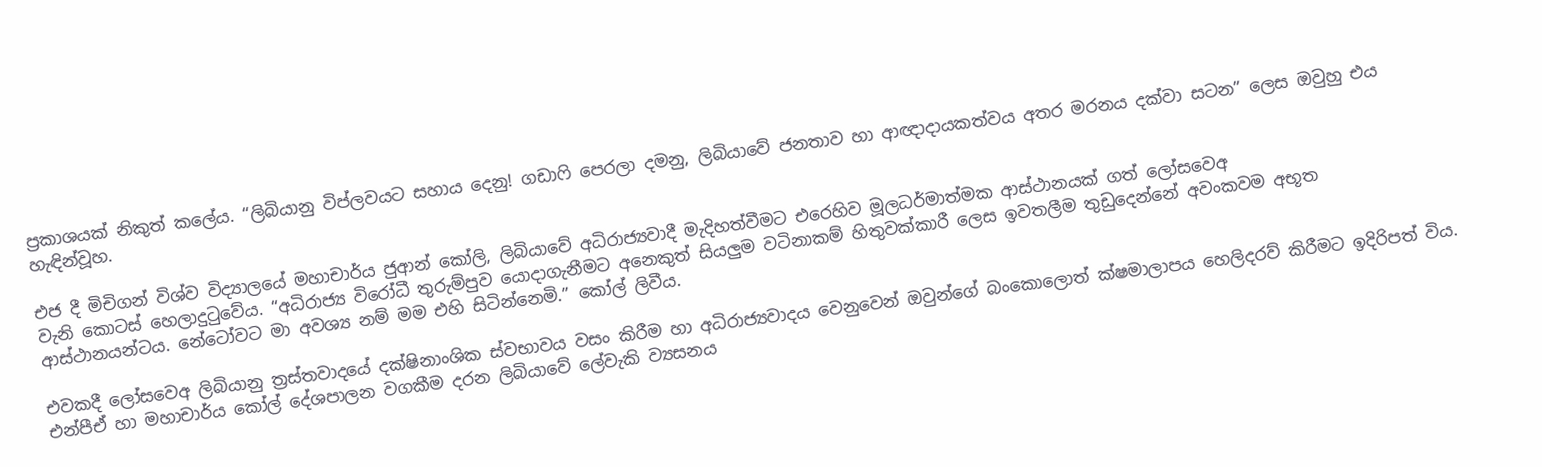ප්‍රකාශයක් නිකුත් ක‍ලේය. “ලිබියානු විප්ලවයට සහාය ‍දෙනු! ගඩාෆි ‍‍පෙරලා දමනු, ලිබියා‍වේ ජනතාව හා ආඥාදායකත්වය අතර මරනය දක්වා සටන” ලෙස ඔවුහු එය හැඳින්වූහ.

එජ දී මිචිගන් විශ්ව විද්‍යාල‍යේ මහාචාර්ය ජුආන් ‍කෝලි, ලිබියා‍වේ අධිරාජ්‍යවාදී මැදිහත්වීමට එ‍රෙහිව මූලධර්මාත්මක ආස්ථානයක් ගත් ‍ලෝස‍‍වෙඅ වැනි ‍කොටස් ‍හෙලාදුටු‍වේය. “අධිරාජ්‍ය වි‍රෝධී තුරුම්පුව ‍යොදාගැනීමට අ‍‍නෙකුත් සියලුම වටිනාකම් හිතුවක්කාරී ‍ලෙස ඉවතලීම තුඩු‍දෙන්‍‍නේ අවංකවම අභූත ආස්ථානයන්ටය. නේ‍ටෝවට මා අවශ්‍ය නම් මම එහි සිටින්‍‍නෙමි.” කෝල් ලිවීය.

එවකදී ‍ලෝස‍වෙඅ ලිබියානු ත්‍රස්තවාද‍යේ දක්ෂිනාංශික ස්වභාවය වසං කිරීම හා අධිරාජ්‍යවාද‍ය ‍වෙනු‍වෙන් ‍ඔවුන්ගේ බං‍කො‍ලොත් ක්ෂමාලාපය ‍හෙලිදරව් කිරීමට ඉදිරිපත් විය. එන්පීඒ හා මහාචාර්ය ‍කෝල් ‍දේශපාලන වගකීම දරන ලිබියා‍වේ ‍ලේවැකි ව්‍යසනය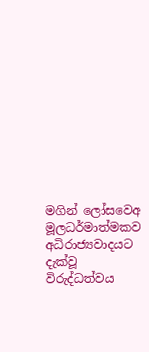මගින් ‍ලෝස‍වෙඅ මූලධර්මාත්මකව අධිරාජ්‍යවාදයට දැක්වූ විරුද්ධත්වය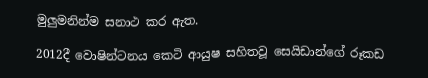මුලුමනින්ම සනාථ කර ඇත.

2012දී ‍වොෂින්ටනය ‍‍කෙටි ආයුෂ සහිතවූ සෙයිඩාන්‍ගේ රූකඩ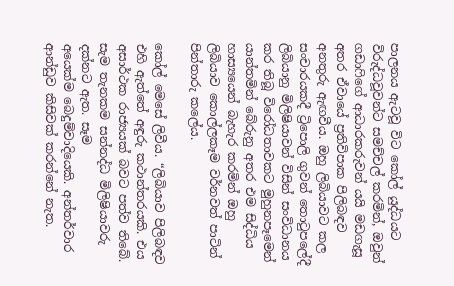පාලනය ඇටවූ විට ‍කෝල් යුද්ධයට විරුද්ධවූවන්ට සමච්චල් කරමින්, ඔවුන් ගඩාෆි‍ගේ ආධාරකරුවන් යයි මඩගැසූ අතර ඒවා‍යේ ප්‍රතිවිපාක පිලිබඳව අනතුරු ඇඟවීය. ඔහු ලිබියාවට කල සංචාරයකදී ට්‍රිපොලි ගුවන් ‍තොටුප‍ලේදී ලිබියානු මිලිෂියාවන් විසින් සංවිධානය කර තිබූ වි‍රෝධතාවකට මුහුනපෑ‍මෙන් යාන්තමින් ‍බේරුනු අතර එම සිද්ධිය හාස්‍යයෙන් බැහැර කරමින් ඔහු ලිබියාව ‍කොල්ලකෑම වර්නවත් පාටින් පින්තාරු ක‍ලේය.

කෝල් ‍මෙසේ ලිවීය. “ලිබියාව පිලිබඳව එහි ඇත්‍තේ අඳුරු කථාන්තරයකි. එය අසාර්ථක රාජ්‍යයක් බවට පත්ව ති‍බේ. සැම තැනකම සන්නද්ධ මිලිෂියාවරු දක්නට ඇත. සෑම අ‍යෙක්ම ‍බෙදුම්වාදි‍යෙකි. අන්තර්වාර ආන්ඩුව කිසිවක් කරන්‍‍නේ නැත.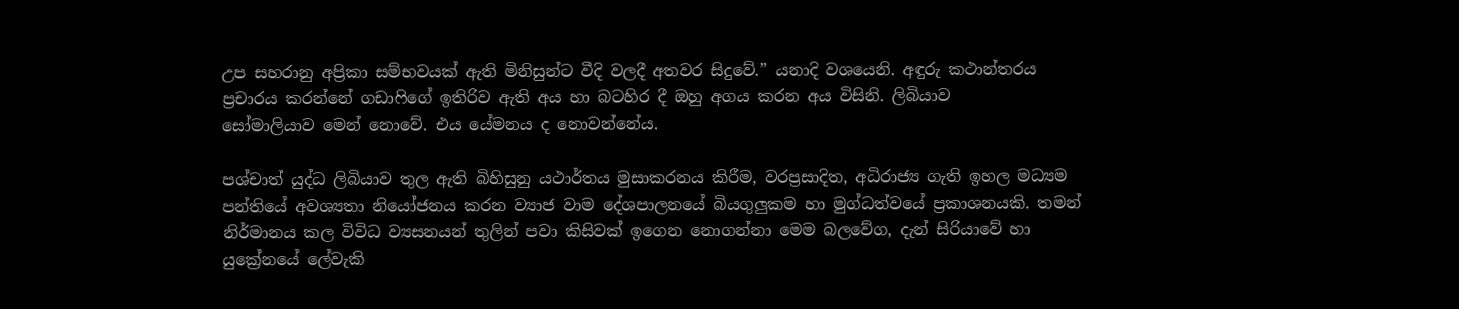උප සහරානු අප්‍රිකා සම්භවයක් ඇති මිනිසුන්ට වීදි වලදී අතවර සිදු‍වේ.” යනාදි වශ‍යෙනි. අඳුරු කථාන්තරය ප්‍රචාරය කරන්‍‍නේ ගඩාෆි‍ගේ ඉතිරිව ඇති අය හා බටහිර දී ඔහු අගය කරන අය විසිනි. ලිබියාව සෝමාලියාව ‍මෙන් ‍නොවේ. එය ‍යේමනය ද ‍නොවන්‍‍නේය.

පශ්චාත් යුද්ධ ලිබියාව තුල ඇති බිහිසුනු යථාර්තය මුසාකරනය කිරීම, වරප්‍රසාදිත, අධිරාජ්‍ය ගැති ඉහල මධ්‍යම පන්ති‍යේ අවශ්‍යතා නි‍යෝජනය කරන ව්‍යාජ වාම ‍දේශපාලන‍යේ බියගුලුකම හා මුග්ධත්ව‍යේ ප්‍රකාශනයකි. තමන් නිර්මානය කල විවිධ ව්‍යසනයන් තුලින් පවා කිසිවක් ඉ‍ගෙන ‍නොගන්නා ‍මෙම බල‍වේග, දැන් සිරියා‍වේ හා යු‍ක්‍රේන‍යේ ලේවැකි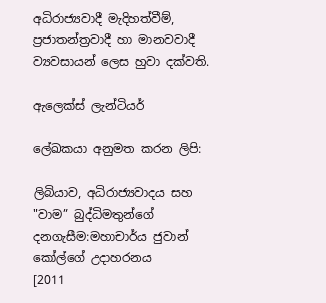අධිරාජ්‍යවාදී මැදිහත්වීම්, ප්‍රජාතන්ත්‍රවාදී හා මානවවාදී ව්‍යවසායන් ‍ලෙස හුවා දක්වති.

ඇ‍ලෙක්ස් ලැන්ටියර්

ලේඛකයා අනුමත කරන ලිපි:

ලිබියාව, අධිරාජ්‍යවාදය සහ "වාම” බුද්ධිමතුන්ගේ දනගැසීම:මහාචාර්ය ජුවාන් කෝල්ගේ උදාහරනය
[2011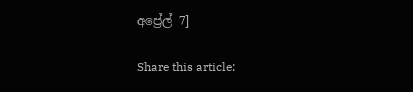අප්‍රේල් 7]

Share this article: